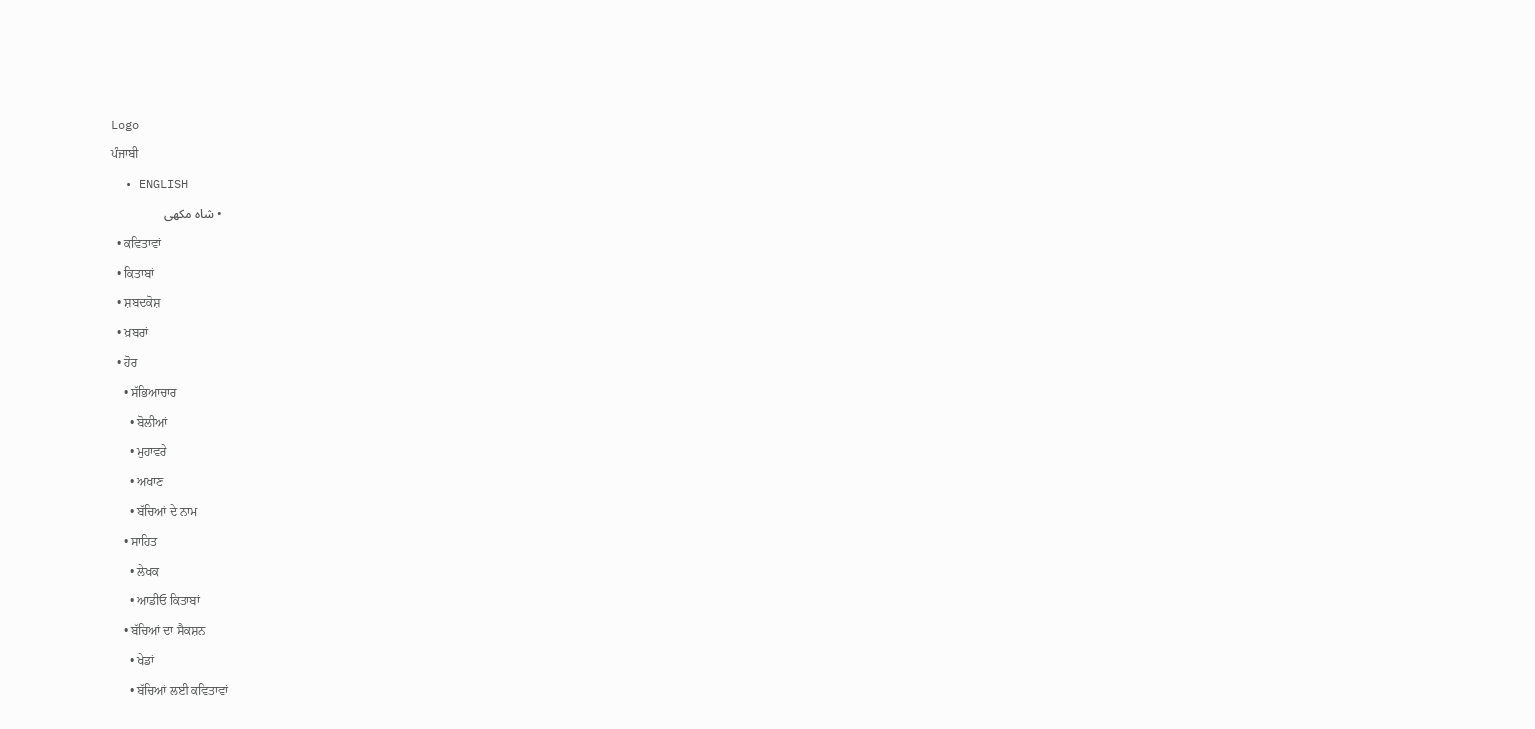Logo
ਪੰਜਾਬੀ
  • ENGLISH
  • شاہ مکھی
  • ਕਵਿਤਾਵਾਂ
  • ਕਿਤਾਬਾਂ
  • ਸ਼ਬਦਕੋਸ਼
  • ਖ਼ਬਰਾਂ
  • ਹੋਰ
    • ਸੱਭਿਆਚਾਰ
      • ਬੋਲੀਆਂ
      • ਮੁਹਾਵਰੇ
      • ਅਖਾਣ
      • ਬੱਚਿਆਂ ਦੇ ਨਾਮ
    • ਸਾਹਿਤ
      • ਲੇਖਕ
      • ਆਡੀਓ ਕਿਤਾਬਾਂ
    • ਬੱਚਿਆਂ ਦਾ ਸੈਕਸ਼ਨ
      • ਖੇਡਾਂ
      • ਬੱਚਿਆਂ ਲਈ ਕਵਿਤਾਵਾਂ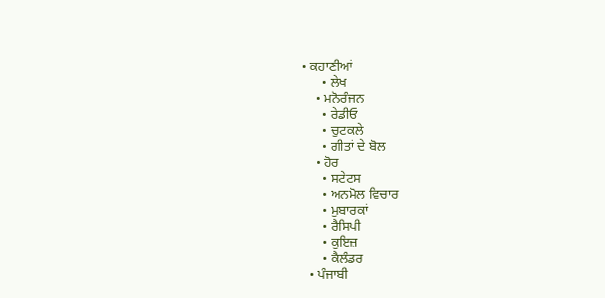• ਕਹਾਣੀਆਂ
      • ਲੇਖ
    • ਮਨੋਰੰਜਨ
      • ਰੇਡੀਓ
      • ਚੁਟਕਲੇ
      • ਗੀਤਾਂ ਦੇ ਬੋਲ
    • ਹੋਰ
      • ਸਟੇਟਸ
      • ਅਨਮੋਲ ਵਿਚਾਰ
      • ਮੁਬਾਰਕਾਂ
      • ਰੈਸਿਪੀ
      • ਕੁਇਜ਼
      • ਕੈਲੰਡਰ
  • ਪੰਜਾਬੀ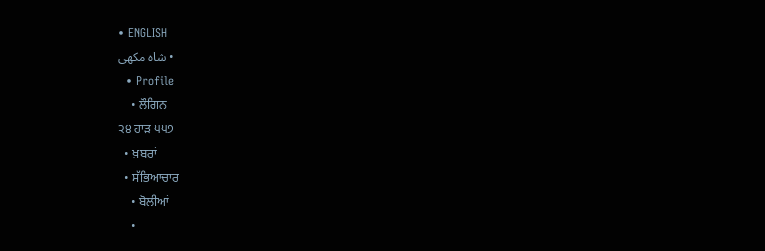• ENGLISH
    • شاہ مکھی
  • Profile
    • ਲੌਗਿਨ
੨੪ ਹਾੜ ੫੫੭
  • ਖ਼ਬਰਾਂ
  • ਸੱਭਿਆਚਾਰ
    • ਬੋਲੀਆਂ
    •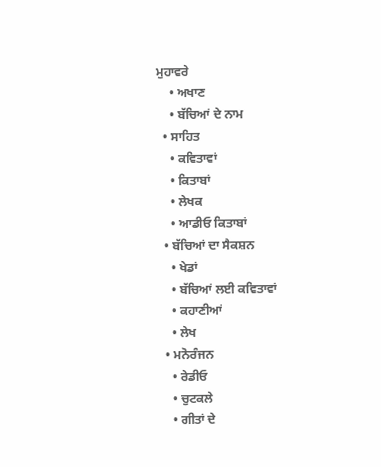ਮੁਹਾਵਰੇ
    • ਅਖਾਣ
    • ਬੱਚਿਆਂ ਦੇ ਨਾਮ
  • ਸਾਹਿਤ
    • ਕਵਿਤਾਵਾਂ
    • ਕਿਤਾਬਾਂ
    • ਲੇਖਕ
    • ਆਡੀਓ ਕਿਤਾਬਾਂ
  • ਬੱਚਿਆਂ ਦਾ ਸੈਕਸ਼ਨ
    • ਖੇਡਾਂ
    • ਬੱਚਿਆਂ ਲਈ ਕਵਿਤਾਵਾਂ
    • ਕਹਾਣੀਆਂ
    • ਲੇਖ
  • ਮਨੋਰੰਜਨ
    • ਰੇਡੀਓ
    • ਚੁਟਕਲੇ
    • ਗੀਤਾਂ ਦੇ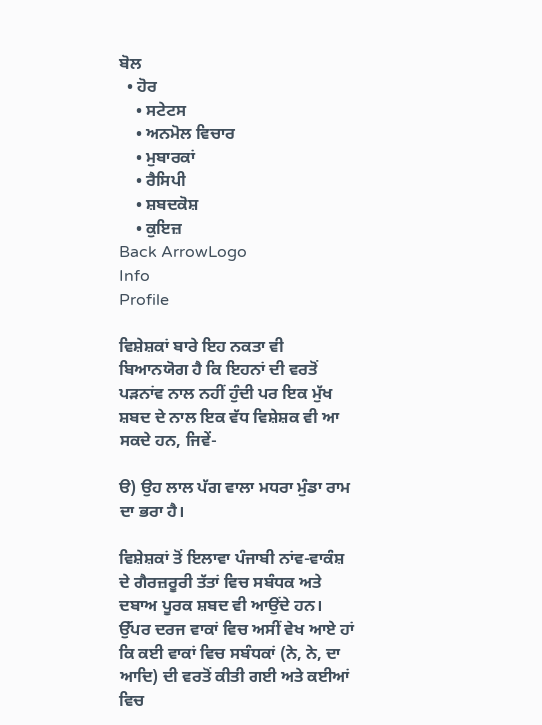ਬੋਲ
  • ਹੋਰ
    • ਸਟੇਟਸ
    • ਅਨਮੋਲ ਵਿਚਾਰ
    • ਮੁਬਾਰਕਾਂ
    • ਰੈਸਿਪੀ
    • ਸ਼ਬਦਕੋਸ਼
    • ਕੁਇਜ਼
Back ArrowLogo
Info
Profile

ਵਿਸ਼ੇਸ਼ਕਾਂ ਬਾਰੇ ਇਹ ਨਕਤਾ ਵੀ ਬਿਆਨਯੋਗ ਹੈ ਕਿ ਇਹਨਾਂ ਦੀ ਵਰਤੋਂ ਪੜਨਾਂਵ ਨਾਲ ਨਹੀਂ ਹੁੰਦੀ ਪਰ ਇਕ ਮੁੱਖ ਸ਼ਬਦ ਦੇ ਨਾਲ ਇਕ ਵੱਧ ਵਿਸ਼ੇਸ਼ਕ ਵੀ ਆ ਸਕਦੇ ਹਨ, ਜਿਵੇਂ-

ੳ) ਉਹ ਲਾਲ ਪੱਗ ਵਾਲਾ ਮਧਰਾ ਮੁੰਡਾ ਰਾਮ ਦਾ ਭਰਾ ਹੈ।

ਵਿਸ਼ੇਸ਼ਕਾਂ ਤੋਂ ਇਲਾਵਾ ਪੰਜਾਬੀ ਨਾਂਵ-ਵਾਕੰਸ਼ ਦੇ ਗੈਰਜ਼ਰੂਰੀ ਤੱਤਾਂ ਵਿਚ ਸਬੰਧਕ ਅਤੇ ਦਬਾਅ ਪੂਰਕ ਸ਼ਬਦ ਵੀ ਆਉਂਦੇ ਹਨ। ਉੱਪਰ ਦਰਜ ਵਾਕਾਂ ਵਿਚ ਅਸੀਂ ਵੇਖ ਆਏ ਹਾਂ ਕਿ ਕਈ ਵਾਕਾਂ ਵਿਚ ਸਬੰਧਕਾਂ (ਨੇ, ਨੇ, ਦਾ ਆਦਿ) ਦੀ ਵਰਤੋਂ ਕੀਤੀ ਗਈ ਅਤੇ ਕਈਆਂ ਵਿਚ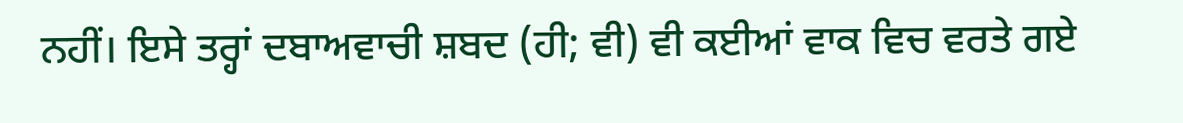ਨਹੀਂ। ਇਸੇ ਤਰ੍ਹਾਂ ਦਬਾਅਵਾਚੀ ਸ਼ਬਦ (ਹੀ; ਵੀ) ਵੀ ਕਈਆਂ ਵਾਕ ਵਿਚ ਵਰਤੇ ਗਏ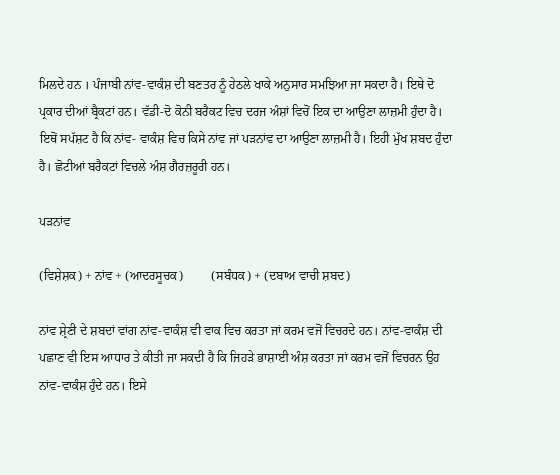ਮਿਲਦੇ ਹਨ । ਪੰਜਾਬੀ ਨਾਂਵ-ਵਾਕੰਸ਼ ਦੀ ਬਣਤਰ ਨੂੰ ਹੇਠਲੇ ਖਾਕੇ ਅਨੁਸਾਰ ਸਮਝਿਆ ਜਾ ਸਕਦਾ ਹੈ। ਇਥੇ ਦੋ ਪ੍ਰਕਾਰ ਦੀਆਂ ਬ੍ਰੈਕਟਾਂ ਹਨ। ਵੱਡੀ-ਦੋ ਕੋਨੀ ਬਰੈਕਟ ਵਿਚ ਦਰਜ ਅੰਸ਼ਾਂ ਵਿਚੋਂ ਇਕ ਦਾ ਆਉਣਾ ਲਾਜ਼ਮੀ ਹੁੰਦਾ ਹੈ। ਇਥੋਂ ਸਪੱਸ਼ਟ ਹੈ ਕਿ ਨਾਂਵ- ਵਾਕੰਸ਼ ਵਿਚ ਕਿਸੇ ਨਾਂਵ ਜਾਂ ਪੜਨਾਂਵ ਦਾ ਆਉਣਾ ਲਾਜ਼ਮੀ ਹੈ। ਇਹੀ ਮੁੱਖ ਸ਼ਬਦ ਹੁੰਦਾ ਹੈ। ਛੋਟੀਆਂ ਬਰੈਕਟਾਂ ਵਿਚਲੇ ਅੰਸ਼ ਗੈਰਜ਼ਰੂਰੀ ਹਨ।

ਪੜਨਾਂਵ

(ਵਿਸ਼ੇਸ਼ਕ) + ਨਾਂਵ + (ਆਦਰਸੂਚਕ)         (ਸਬੰਧਕ) + (ਦਬਾਅ ਵਾਚੀ ਸ਼ਬਦ)

ਨਾਂਵ ਸ਼੍ਰੇਣੀ ਦੇ ਸ਼ਬਦਾਂ ਵਾਂਗ ਨਾਂਵ-ਵਾਕੰਸ਼ ਵੀ ਵਾਕ ਵਿਚ ਕਰਤਾ ਜਾਂ ਕਰਮ ਵਜੋਂ ਵਿਚਰਦੇ ਹਨ। ਨਾਂਵ-ਵਾਕੰਸ਼ ਦੀ ਪਛਾਣ ਵੀ ਇਸ ਆਧਾਰ ਤੇ ਕੀਤੀ ਜਾ ਸਕਦੀ ਹੈ ਕਿ ਜਿਹੜੇ ਭਾਸ਼ਾਈ ਅੰਸ਼ ਕਰਤਾ ਜਾਂ ਕਰਮ ਵਜੋਂ ਵਿਚਰਨ ਉਹ ਨਾਂਵ-ਵਾਕੰਸ਼ ਹੁੰਦੇ ਹਨ। ਇਸੇ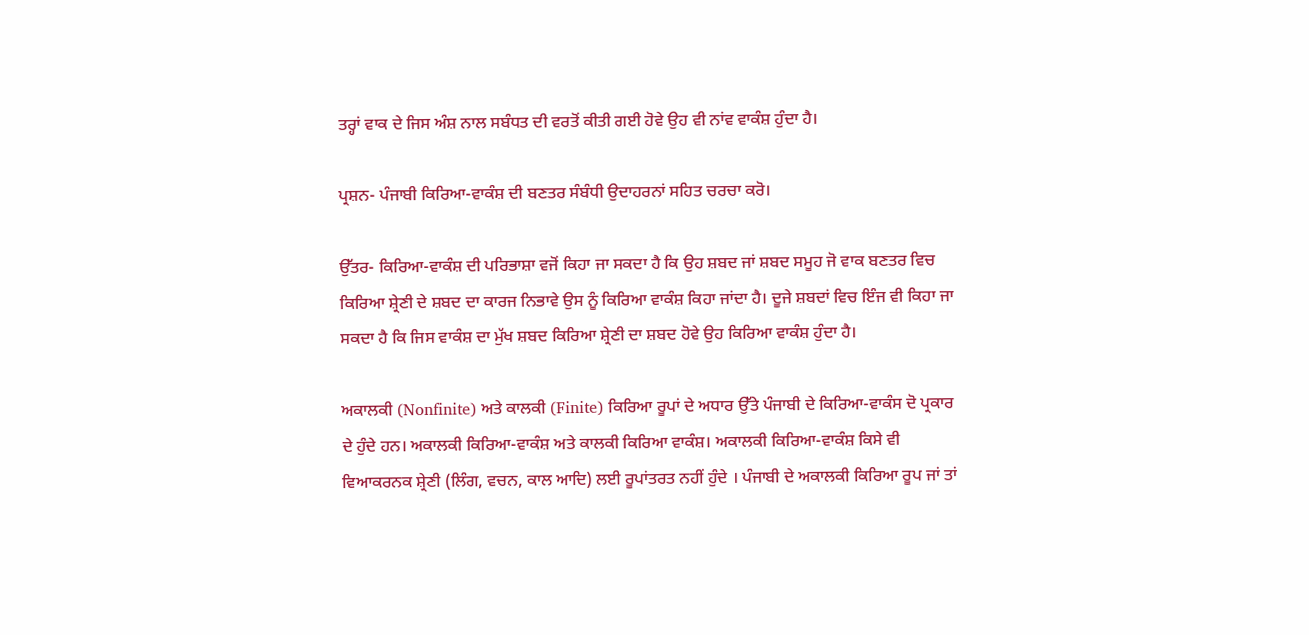ਤਰ੍ਹਾਂ ਵਾਕ ਦੇ ਜਿਸ ਅੰਸ਼ ਨਾਲ ਸਬੰਧਤ ਦੀ ਵਰਤੋਂ ਕੀਤੀ ਗਈ ਹੋਵੇ ਉਹ ਵੀ ਨਾਂਵ ਵਾਕੰਸ਼ ਹੁੰਦਾ ਹੈ।

ਪ੍ਰਸ਼ਨ- ਪੰਜਾਬੀ ਕਿਰਿਆ-ਵਾਕੰਸ਼ ਦੀ ਬਣਤਰ ਸੰਬੰਧੀ ਉਦਾਹਰਨਾਂ ਸਹਿਤ ਚਰਚਾ ਕਰੋ।

ਉੱਤਰ- ਕਿਰਿਆ-ਵਾਕੰਸ਼ ਦੀ ਪਰਿਭਾਸ਼ਾ ਵਜੋਂ ਕਿਹਾ ਜਾ ਸਕਦਾ ਹੈ ਕਿ ਉਹ ਸ਼ਬਦ ਜਾਂ ਸ਼ਬਦ ਸਮੂਹ ਜੋ ਵਾਕ ਬਣਤਰ ਵਿਚ ਕਿਰਿਆ ਸ਼੍ਰੇਣੀ ਦੇ ਸ਼ਬਦ ਦਾ ਕਾਰਜ ਨਿਭਾਵੇ ਉਸ ਨੂੰ ਕਿਰਿਆ ਵਾਕੰਸ਼ ਕਿਹਾ ਜਾਂਦਾ ਹੈ। ਦੂਜੇ ਸ਼ਬਦਾਂ ਵਿਚ ਇੰਜ ਵੀ ਕਿਹਾ ਜਾ ਸਕਦਾ ਹੈ ਕਿ ਜਿਸ ਵਾਕੰਸ਼ ਦਾ ਮੁੱਖ ਸ਼ਬਦ ਕਿਰਿਆ ਸ਼੍ਰੇਣੀ ਦਾ ਸ਼ਬਦ ਹੋਵੇ ਉਹ ਕਿਰਿਆ ਵਾਕੰਸ਼ ਹੁੰਦਾ ਹੈ।

ਅਕਾਲਕੀ (Nonfinite) ਅਤੇ ਕਾਲਕੀ (Finite) ਕਿਰਿਆ ਰੂਪਾਂ ਦੇ ਅਧਾਰ ਉੱਤੇ ਪੰਜਾਬੀ ਦੇ ਕਿਰਿਆ-ਵਾਕੰਸ ਦੋ ਪ੍ਰਕਾਰ ਦੇ ਹੁੰਦੇ ਹਨ। ਅਕਾਲਕੀ ਕਿਰਿਆ-ਵਾਕੰਸ਼ ਅਤੇ ਕਾਲਕੀ ਕਿਰਿਆ ਵਾਕੰਸ਼। ਅਕਾਲਕੀ ਕਿਰਿਆ-ਵਾਕੰਸ਼ ਕਿਸੇ ਵੀ ਵਿਆਕਰਨਕ ਸ਼੍ਰੇਣੀ (ਲਿੰਗ, ਵਚਨ, ਕਾਲ ਆਦਿ) ਲਈ ਰੂਪਾਂਤਰਤ ਨਹੀਂ ਹੁੰਦੇ । ਪੰਜਾਬੀ ਦੇ ਅਕਾਲਕੀ ਕਿਰਿਆ ਰੂਪ ਜਾਂ ਤਾਂ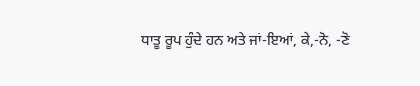ਧਾਤੂ ਰੂਪ ਹੁੰਦੇ ਹਨ ਅਤੇ ਜਾਂ-ਇਆਂ, ਕੇ,-ਨੋ, -ਣੋ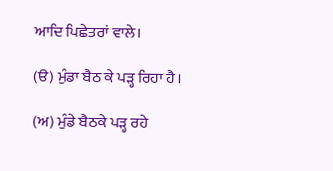ਆਦਿ ਪਿਛੇਤਰਾਂ ਵਾਲੇ।

(ੳ) ਮੁੰਡਾ ਬੈਠ ਕੇ ਪੜ੍ਹ ਰਿਹਾ ਹੈ।

(ਅ) ਮੁੰਡੇ ਬੈਠਕੇ ਪੜ੍ਹ ਰਹੇ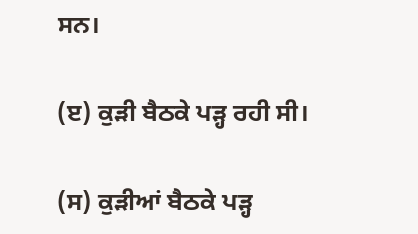ਸਨ।

(ੲ) ਕੁੜੀ ਬੈਠਕੇ ਪੜ੍ਹ ਰਹੀ ਸੀ।

(ਸ) ਕੁੜੀਆਂ ਬੈਠਕੇ ਪੜ੍ਹ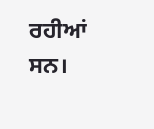ਰਹੀਆਂ ਸਨ।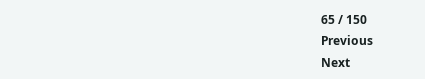65 / 150
Previous
Next